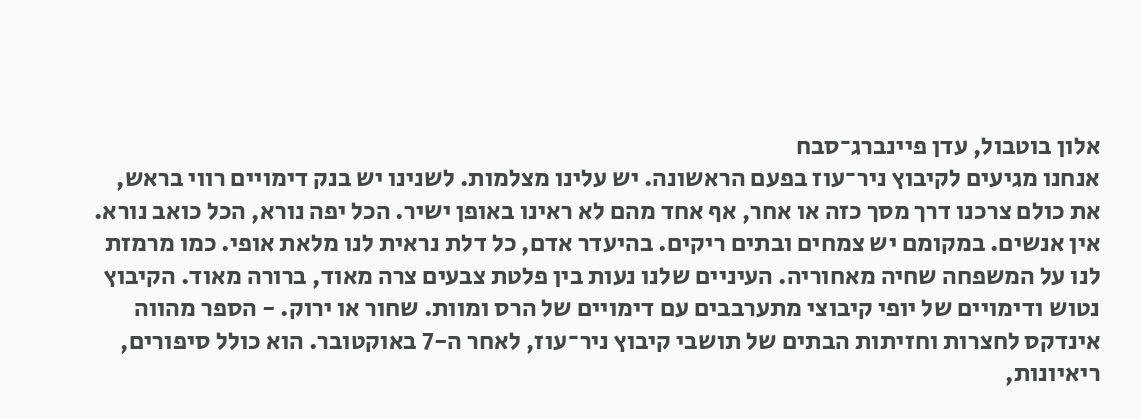אלון בוטבול, עדן פיינברג־סבח
אנחנו מגיעים לקיבוץ ניר־עוז בפעם הראשונה. יש עלינו מצלמות. לשנינו יש בנק דימויים רווי בראש, את כולם צרכנו דרך מסך כזה או אחר, אף אחד מהם לא ראינו באופן ישיר. הכל יפה נורא, הכל כואב נורא. אין אנשים. במקומם יש צמחים ובתים ריקים. בהיעדר אדם, כל דלת נראית לנו מלאת אופי. כמו מרמזת לנו על המשפחה שחיה מאחוריה. העיניים שלנו נעות בין פלטת צבעים צרה מאוד, ברורה מאוד. הקיבוץ נטוש ודימויים של יופי קיבוצי מתערבבים עם דימויים של הרס ומוות. שחור או ירוק. - הספר מהווה אינדקס לחצרות וחזיתות הבתים של תושבי קיבוץ ניר־עוז, לאחר ה-7 באוקטובר. הוא כולל סיפורים, ריאיונות,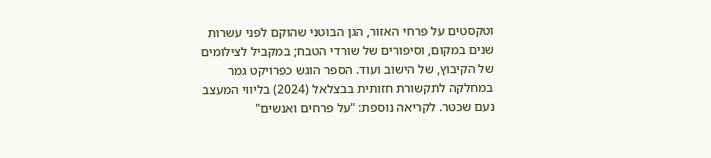וטקסטים על פרחי האזור, הגן הבוטני שהוקם לפני עשרות שנים במקום, וסיפורים של שורדי הטבח; במקביל לצילומים של הקיבוץ, של הישוב ועוד. הספר הוגש כפרויקט גמר במחלקה לתקשורת חזותית בבצלאל (2024) בליווי המעצב נעם שכטר. לקריאה נוספת: "על פרחים ואנשים"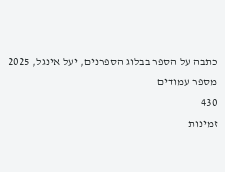כתבה על הספר בבלוג הספרנים, יעל אינגל, 2025
מספר עמודים
430
זמינות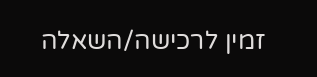זמין לרכישה/השאלה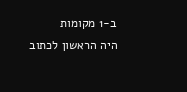ב-1 מקומות
היה הראשון לכתוב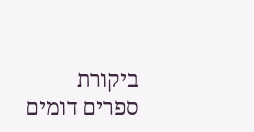ביקורת
ספרים דומים